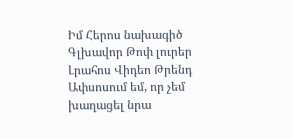Իմ Հերոս նախագիծ
Գլխավոր Թոփ լուրեր Լրահոս Վիդեո Թրենդ
Ափսոսում եմ, որ չեմ խաղացել նրա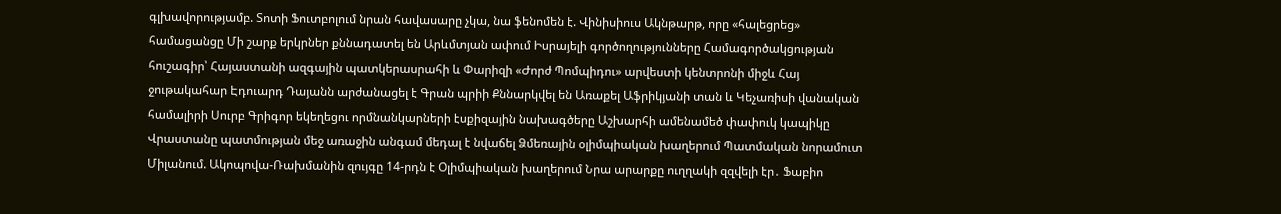գլխավորությամբ. Տոտի Ֆուտբոլում նրան հավասարը չկա, նա ֆենոմեն է. Վինիսիուս Ակնթարթ, որը «հալեցրեց» համացանցը Մի շարք երկրներ քննադատել են Արևմտյան ափում Իսրայելի գործողությունները Համագործակցության հուշագիր՝ Հայաստանի ազգային պատկերասրահի և Փարիզի «Ժորժ Պոմպիդու» արվեստի կենտրոնի միջև Հայ ջութակահար Էդուարդ Դայանն արժանացել է Գրան պրիի Քննարկվել են Առաքել Աֆրիկյանի տան և Կեչառիսի վանական համալիրի Սուրբ Գրիգոր եկեղեցու որմնանկարների էսքիզային նախագծերը Աշխարհի ամենամեծ փափուկ կապիկը Վրաստանը պատմության մեջ առաջին անգամ մեդալ է նվաճել Ձմեռային օլիմպիական խաղերում Պատմական նորամուտ Միլանում. Ակոպովա-Ռախմանին զույգը 14-րդն է Օլիմպիական խաղերում Նրա արարքը ուղղակի զզվելի էր․ Ֆաբիո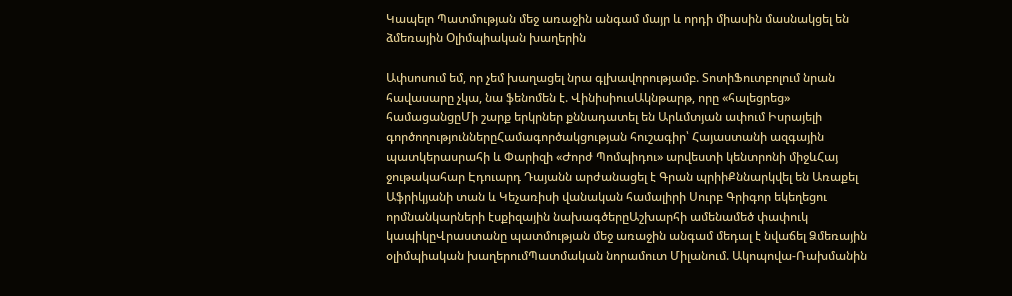Կապելո Պատմության մեջ առաջին անգամ մայր և որդի միասին մասնակցել են ձմեռային Օլիմպիական խաղերին

Ափսոսում եմ, որ չեմ խաղացել նրա գլխավորությամբ. ՏոտիՖուտբոլում նրան հավասարը չկա, նա ֆենոմեն է. ՎինիսիուսԱկնթարթ, որը «հալեցրեց» համացանցըՄի շարք երկրներ քննադատել են Արևմտյան ափում Իսրայելի գործողություններըՀամագործակցության հուշագիր՝ Հայաստանի ազգային պատկերասրահի և Փարիզի «Ժորժ Պոմպիդու» արվեստի կենտրոնի միջևՀայ ջութակահար Էդուարդ Դայանն արժանացել է Գրան պրիիՔննարկվել են Առաքել Աֆրիկյանի տան և Կեչառիսի վանական համալիրի Սուրբ Գրիգոր եկեղեցու որմնանկարների էսքիզային նախագծերըԱշխարհի ամենամեծ փափուկ կապիկըՎրաստանը պատմության մեջ առաջին անգամ մեդալ է նվաճել Ձմեռային օլիմպիական խաղերումՊատմական նորամուտ Միլանում. Ակոպովա-Ռախմանին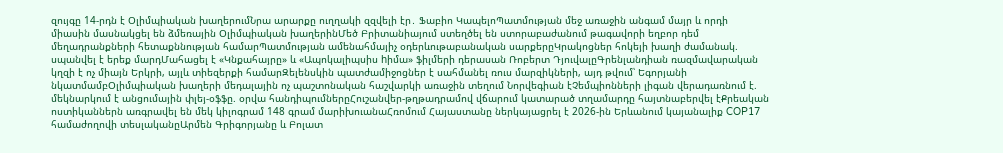զույգը 14-րդն է Օլիմպիական խաղերումՆրա արարքը ուղղակի զզվելի էր․ Ֆաբիո ԿապելոՊատմության մեջ առաջին անգամ մայր և որդի միասին մասնակցել են ձմեռային Օլիմպիական խաղերինՄեծ Բրիտանիայում ստեղծել են ստորաբաժանում թագավորի եղբոր դեմ մեղադրանքների հետաքննության համարՊատմության ամենահմայիչ օդերևութաբանական սարքերըԿրակոցներ հոկեյի խաղի ժամանակ. սպանվել է երեք մարդՄահացել է «Կնքահայրը» և «Ապոկալիպսիս hիմա» ֆիլմերի դերասան Ռոբերտ ԴյուվալըԳրենլանդիան ռազմավարական կղզի է ոչ միայն Երկրի, այլև տիեզերքի համարԶելենսկին պատժամիջոցներ է սահմանել ռուս մարզիկների, այդ թվում՝ Եգորյանի նկատմամբՕլիմպիական խաղերի մեդալային ոչ պաշտոնական հաշվարկի առաջին տեղում Նորվեգիան էՉեմպիոնների լիգան վերադառնում է. մեկնարկում է անցումային փլեյ-օֆֆը. օրվա հանդիպումներըՀուշանվեր-թղթադրամով վճարում կատարած տղամարդը հայտնաբերվել էՔրեական ոստիկաններն առգրավել են մեկ կիլոգրամ 148 գրամ մարիխուանաՀռոմում Հայաստանը ներկայացրել է 2026-ին Երևանում կայանալիք COP17 համաժողովի տեսլականըԱրմեն Գրիգորյանը և Բոլատ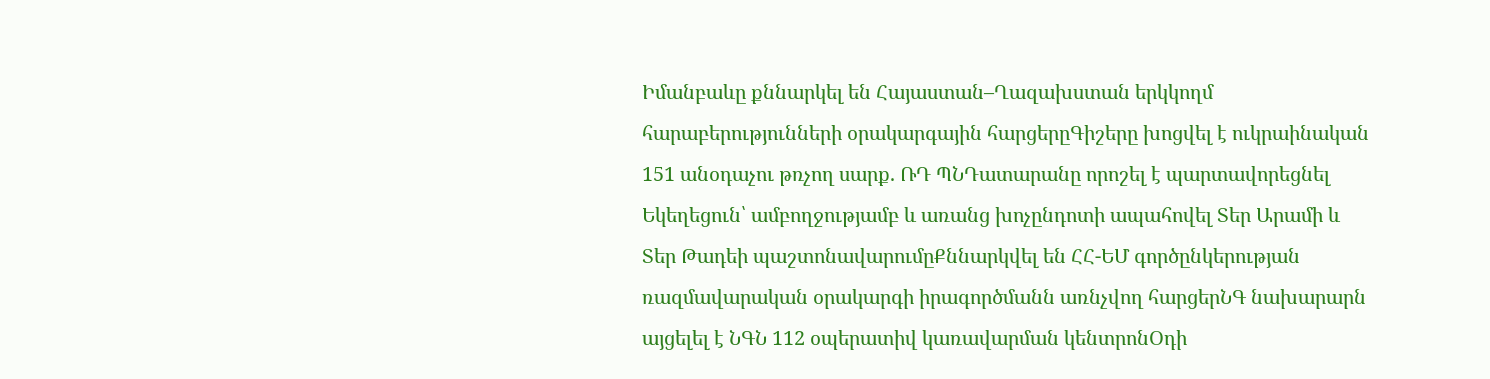Իմանբաևը քննարկել են Հայաստան–Ղազախստան երկկողմ հարաբերությունների օրակարգային հարցերըԳիշերը խոցվել է ուկրաինական 151 անօդաչու թռչող սարք. ՌԴ ՊՆԴատարանը որոշել է պարտավորեցնել Եկեղեցուն՝ ամբողջությամբ և առանց խոչընդոտի ապահովել Տեր Արամի և Տեր Թադեի պաշտոնավարումըՔննարկվել են ՀՀ-ԵՄ գործընկերության ռազմավարական օրակարգի իրագործմանն առնչվող հարցերՆԳ նախարարն այցելել է ՆԳՆ 112 օպերատիվ կառավարման կենտրոնՕդի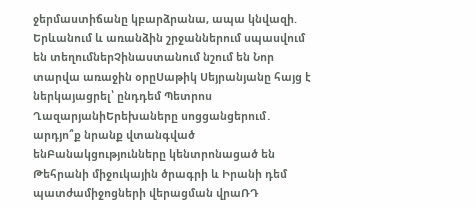ջերմաստիճանը կբարձրանա, ապա կնվազի. Երևանում և առանձին շրջաններում սպասվում են տեղումներՉինաստանում նշում են Նոր տարվա առաջին օրըՍաթիկ Սեյրանյանը հայց է ներկայացրել՝ ընդդեմ Պետրոս ՂազարյանիԵրեխաները սոցցանցերում․ արդյո՞ք նրանք վտանգված ենԲանակցությունները կենտրոնացած են Թեհրանի միջուկային ծրագրի և Իրանի դեմ պատժամիջոցների վերացման վրաՌԴ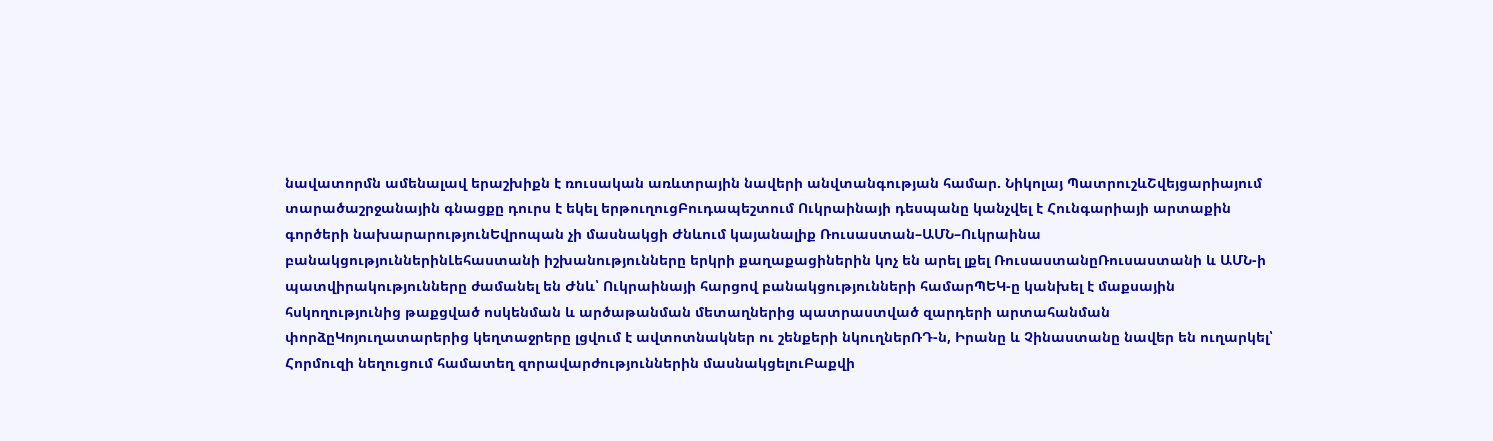նավատորմն ամենալավ երաշխիքն է ռուսական առևտրային նավերի անվտանգության համար. Նիկոլայ ՊատրուշևՇվեյցարիայում տարածաշրջանային գնացքը դուրս է եկել երթուղուցԲուդապեշտում Ուկրաինայի դեսպանը կանչվել է Հունգարիայի արտաքին գործերի նախարարությունԵվրոպան չի մասնակցի Ժնևում կայանալիք Ռուսաստան–ԱՄՆ–Ուկրաինա բանակցություններինԼեհաստանի իշխանությունները երկրի քաղաքացիներին կոչ են արել լքել ՌուսաստանըՌուսաստանի և ԱՄՆ-ի պատվիրակությունները ժամանել են Ժնև՝ Ուկրաինայի հարցով բանակցությունների համարՊԵԿ-ը կանխել է մաքսային հսկողությունից թաքցված ոսկենման և արծաթանման մետաղներից պատրաստված զարդերի արտահանման փորձըԿոյուղատարերից կեղտաջրերը լցվում է ավտոտնակներ ու շենքերի նկուղներՌԴ-ն, Իրանը և Չինաստանը նավեր են ուղարկել՝ Հորմուզի նեղուցում համատեղ զորավարժություններին մասնակցելուԲաքվի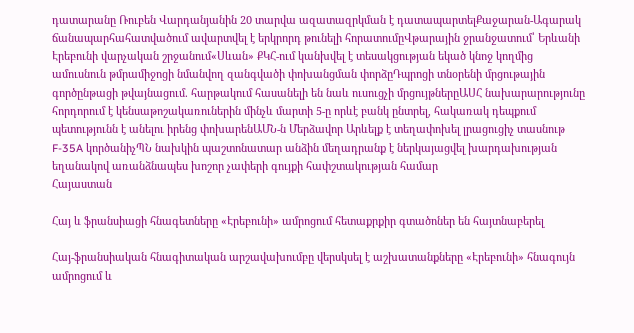դատարանը Ռուբեն Վարդանյանին 20 տարվա ազատազրկման է դատապարտելՔաջարան-Ագարակ ճանապարհահատվածում ավարտվել է երկրորդ թունելի հորատումըՎթարային ջրանջատում՝ Երևանի Էրեբունի վարչական շրջանում«Սևան» ՔԿՀ-ում կանխվել է տեսակցության եկած կնոջ կողմից ամուսնուն թմրամիջոցի նմանվող զանգվածի փոխանցման փորձըԴպրոցի տնօրենի մրցութային գործընթացի թվայնացում. հարթակում հասանելի են նաև ուսուցչի մրցույթներըԱՍՀ նախարարությունը հորդորում է կենսաթոշակառուներին մինչև մարտի 5-ը որևէ բանկ ընտրել, հակառակ դեպքում պետությունն է անելու իրենց փոխարենԱՄՆ-ն Մերձավոր Արևելք է տեղափոխել լրացուցիչ տասնութ F-35A կործանիչՊՆ նախկին պաշտոնատար անձին մեղադրանք է ներկայացվել խարդախության եղանակով առանձնապես խոշոր չափերի գույքի հափշտակության համար
Հայաստան

Հայ և ֆրանսիացի հնագետները «Էրեբունի» ամրոցում հետաքրքիր գտածոներ են հայտնաբերել

Հայ-ֆրանսիական հնագիտական արշավախումբը վերսկսել է աշխատանքները «Էրեբունի» հնագույն ամրոցում և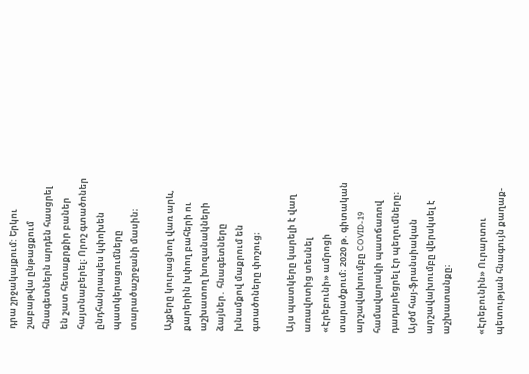դրա շրջակայքում: Երկու շաբաթվա ընթացքում հնագետներն արդեն հասցրել են շատ հետաքրքիր բաներ հայտնաբերել։ Որոշ գտածոներ ընդհանրապես կփոխեն պատկերացումները տարածաշրջանի մասին։

Աչքերը կուրացնող վառ արև, քարերին խփող բահերի ու աշխատող խոզանակների ձայներ․ հնագետները խնամքով մաքրում են գտածոները փոշուց։

Այս պատկերը կարելի է վաղ առավոտից տեսնել «Էրեբունի» ամրոցի տարածքում։ 2020 թ. գիտական արշավախումբը COVID-19 համավարակի պատճառով դադարեցրել էր պեղումները։ Այժմ հայ-ֆրանսիական արշավախումբը վերսկսել է աշխատանքը։

«Էրեբունին» Ուրարտու պետության հնագույն քաղաք-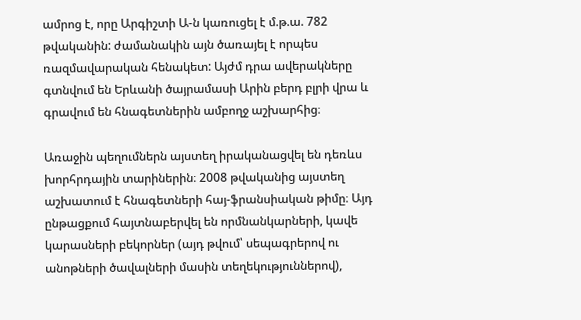ամրոց է, որը Արգիշտի Ա-ն կառուցել է մ.թ.ա. 782 թվականին: ժամանակին այն ծառայել է որպես ռազմավարական հենակետ: Այժմ դրա ավերակները գտնվում են Երևանի ծայրամասի Արին բերդ բլրի վրա և գրավում են հնագետներին ամբողջ աշխարհից։

Առաջին պեղումներն այստեղ իրականացվել են դեռևս խորհրդային տարիներին։ 2008 թվականից այստեղ աշխատում է հնագետների հայ-ֆրանսիական թիմը։ Այդ ընթացքում հայտնաբերվել են որմնանկարների, կավե կարասների բեկորներ (այդ թվում՝ սեպագրերով ու անոթների ծավալների մասին տեղեկություններով),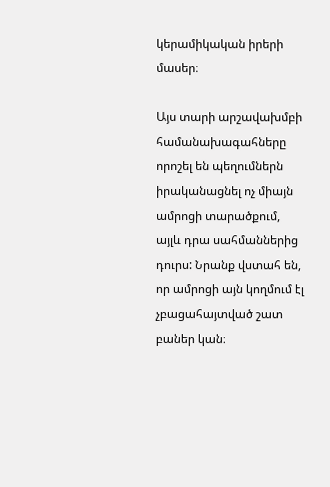կերամիկական իրերի մասեր։

Այս տարի արշավախմբի համանախագահները որոշել են պեղումներն իրականացնել ոչ միայն ամրոցի տարածքում, այլև դրա սահմաններից դուրս: Նրանք վստահ են, որ ամրոցի այն կողմում էլ չբացահայտված շատ բաներ կան։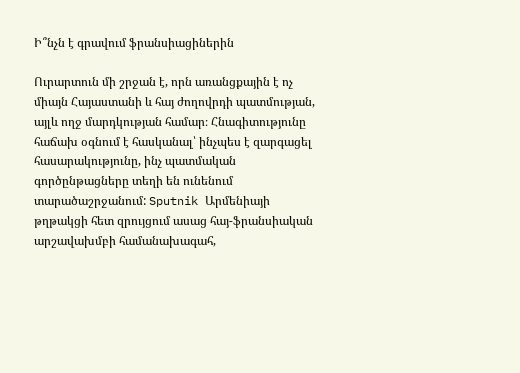Ի՞նչն է գրավում ֆրանսիացիներին

Ուրարտուն մի շրջան է, որն առանցքային է ոչ միայն Հայաստանի և հայ ժողովրդի պատմության, այլև ողջ մարդկության համար։ Հնագիտությունը հաճախ օգնում է հասկանալ՝ ինչպես է զարգացել հասարակությունը, ինչ պատմական գործընթացները տեղի են ունենում տարածաշրջանում: Sputnik Արմենիայի թղթակցի հետ զրույցում ասաց հայ-ֆրանսիական արշավախմբի համանախագահ,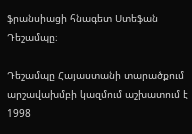ֆրանսիացի հնագետ Ստեֆան Դեշամպը։

Դեշամպը Հայաստանի տարածքում արշավախմբի կազմում աշխատում է 1998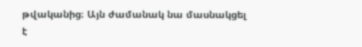թվականից։ Այն ժամանակ նա մասնակցել է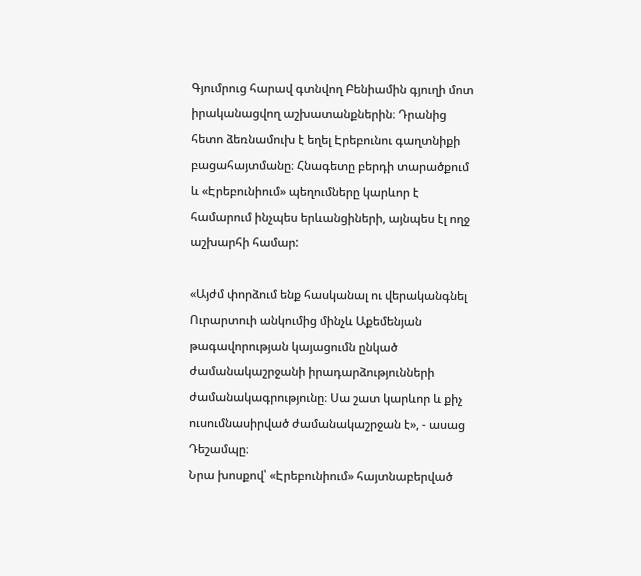Գյումրուց հարավ գտնվող Բենիամին գյուղի մոտ իրականացվող աշխատանքներին։ Դրանից հետո ձեռնամուխ է եղել Էրեբունու գաղտնիքի բացահայտմանը։ Հնագետը բերդի տարածքում և «Էրեբունիում» պեղումները կարևոր է համարում ինչպես երևանցիների, այնպես էլ ողջ աշխարհի համար:

«Այժմ փորձում ենք հասկանալ ու վերականգնել Ուրարտուի անկումից մինչև Աքեմենյան թագավորության կայացումն ընկած ժամանակաշրջանի իրադարձությունների ժամանակագրությունը։ Սա շատ կարևոր և քիչ ուսումնասիրված ժամանակաշրջան է», - ասաց Դեշամպը։
Նրա խոսքով՝ «Էրեբունիում» հայտնաբերված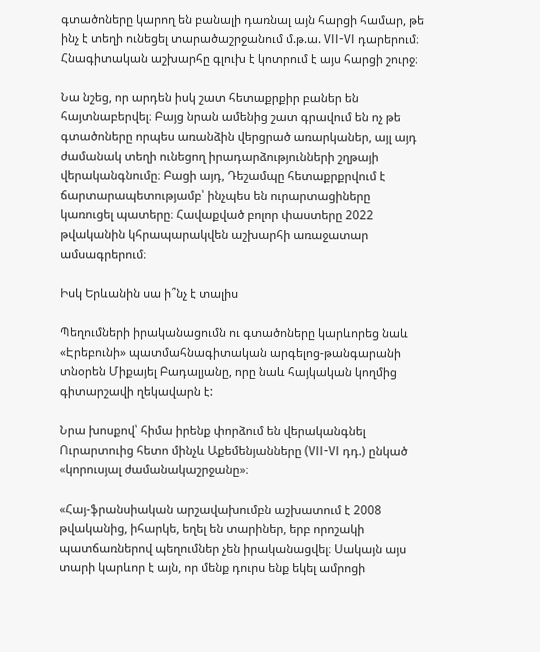գտածոները կարող են բանալի դառնալ այն հարցի համար, թե ինչ է տեղի ունեցել տարածաշրջանում մ.թ.ա. VII-VI դարերում։ Հնագիտական աշխարհը գլուխ է կոտրում է այս հարցի շուրջ։

Նա նշեց, որ արդեն իսկ շատ հետաքրքիր բաներ են հայտնաբերվել։ Բայց նրան ամենից շատ գրավում են ոչ թե գտածոները որպես առանձին վերցրած առարկաներ, այլ այդ ժամանակ տեղի ունեցող իրադարձությունների շղթայի վերականգնումը։ Բացի այդ, Դեշամպը հետաքրքրվում է ճարտարապետությամբ՝ ինչպես են ուրարտացիները կառուցել պատերը։ Հավաքված բոլոր փաստերը 2022 թվականին կհրապարակվեն աշխարհի առաջատար ամսագրերում։

Իսկ Երևանին սա ի՞նչ է տալիս

Պեղումների իրականացումն ու գտածոները կարևորեց նաև «Էրեբունի» պատմահնագիտական արգելոց-թանգարանի տնօրեն Միքայել Բադալյանը, որը նաև հայկական կողմից գիտարշավի ղեկավարն է:

Նրա խոսքով՝ հիմա իրենք փորձում են վերականգնել Ուրարտուից հետո մինչև Աքեմենյանները (VII-VI դդ.) ընկած «կորուսյալ ժամանակաշրջանը»։

«Հայ-ֆրանսիական արշավախումբն աշխատում է 2008 թվականից, իհարկե, եղել են տարիներ, երբ որոշակի պատճառներով պեղումներ չեն իրականացվել։ Սակայն այս տարի կարևոր է այն, որ մենք դուրս ենք եկել ամրոցի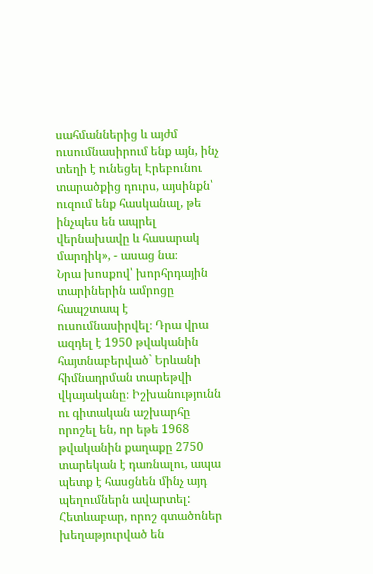սահմաններից և այժմ ուսումնասիրում ենք այն, ինչ տեղի է ունեցել Էրեբունու տարածքից դուրս, այսինքն՝ ուզում ենք հասկանալ, թե ինչպես են ապրել վերնախավը և հասարակ մարդիկ», - ասաց նա։
Նրա խոսքով՝ խորհրդային տարիներին ամրոցը հապշտապ է ուսումնասիրվել։ Դրա վրա ազդել է 1950 թվականին հայտնաբերված` Երևանի հիմնադրման տարեթվի վկայականը։ Իշխանությունն ու գիտական աշխարհը որոշել են, որ եթե 1968 թվականին քաղաքը 2750 տարեկան է դառնալու, ապա պետք է հասցնեն մինչ այդ պեղումներն ավարտել: Հետևաբար, որոշ գտածոներ խեղաթյուրված են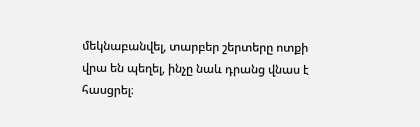մեկնաբանվել, տարբեր շերտերը ոտքի վրա են պեղել, ինչը նաև դրանց վնաս է հասցրել։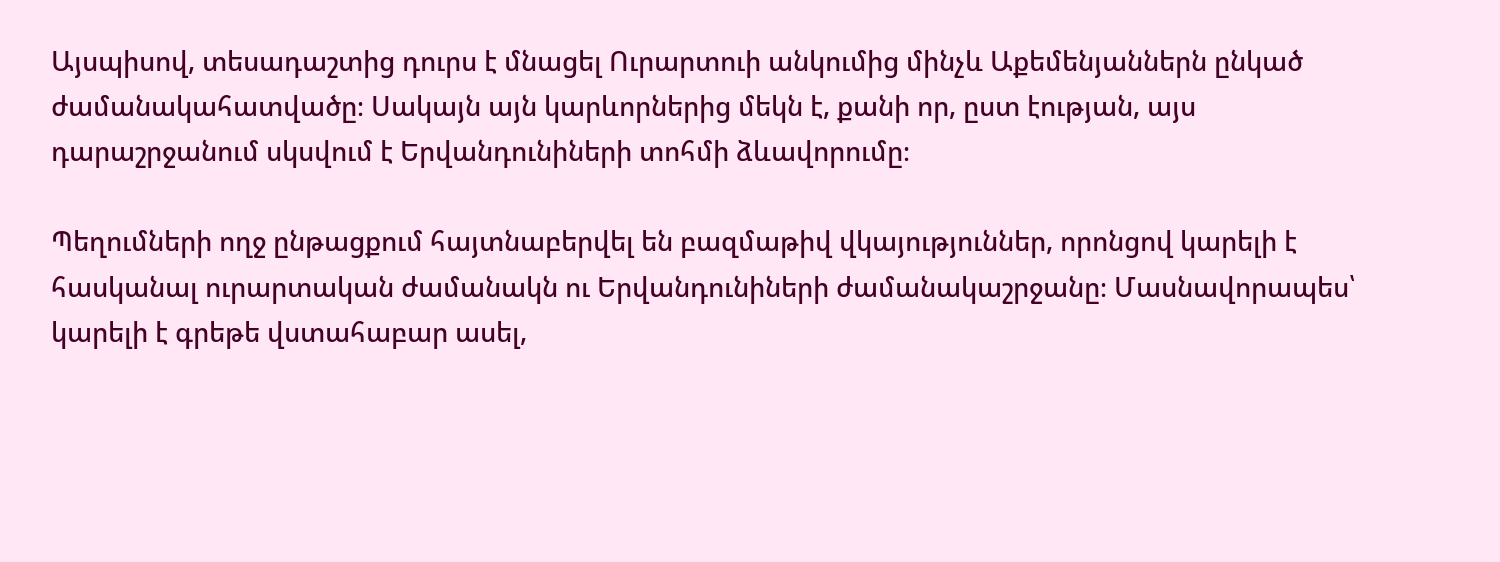Այսպիսով, տեսադաշտից դուրս է մնացել Ուրարտուի անկումից մինչև Աքեմենյաններն ընկած ժամանակահատվածը։ Սակայն այն կարևորներից մեկն է, քանի որ, ըստ էության, այս դարաշրջանում սկսվում է Երվանդունիների տոհմի ձևավորումը։

Պեղումների ողջ ընթացքում հայտնաբերվել են բազմաթիվ վկայություններ, որոնցով կարելի է հասկանալ ուրարտական ժամանակն ու Երվանդունիների ժամանակաշրջանը։ Մասնավորապես՝ կարելի է գրեթե վստահաբար ասել,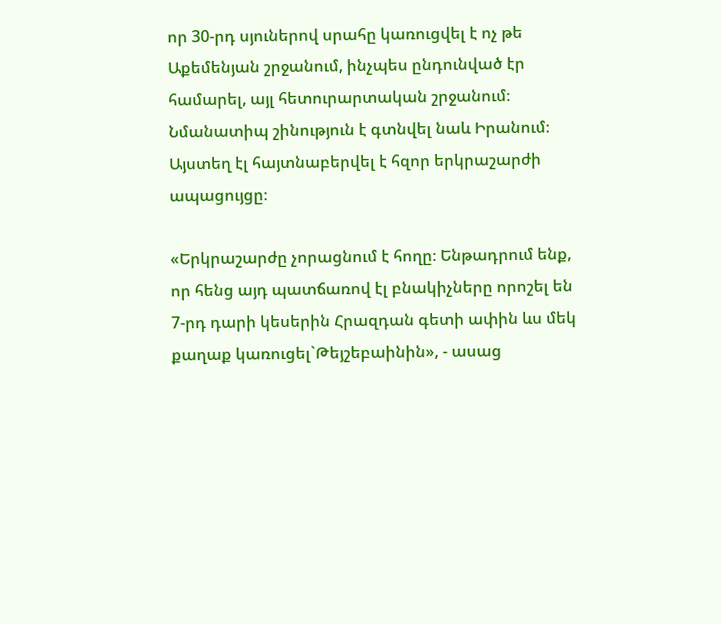որ 30-րդ սյուներով սրահը կառուցվել է ոչ թե Աքեմենյան շրջանում, ինչպես ընդունված էր համարել, այլ հետուրարտական շրջանում։ Նմանատիպ շինություն է գտնվել նաև Իրանում։ Այստեղ էլ հայտնաբերվել է հզոր երկրաշարժի ապացույցը։

«Երկրաշարժը չորացնում է հողը։ Ենթադրում ենք, որ հենց այդ պատճառով էլ բնակիչները որոշել են 7-րդ դարի կեսերին Հրազդան գետի ափին ևս մեկ քաղաք կառուցել`Թեյշեբաինին», - ասաց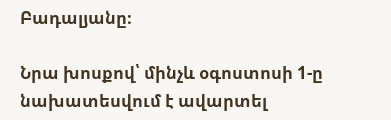Բադալյանը։

Նրա խոսքով՝ մինչև օգոստոսի 1-ը նախատեսվում է ավարտել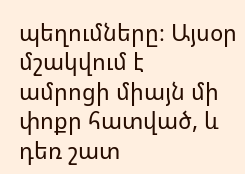պեղումները։ Այսօր մշակվում է ամրոցի միայն մի փոքր հատված, և դեռ շատ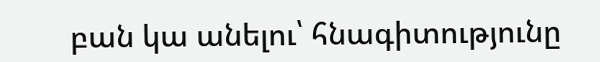բան կա անելու՝ հնագիտությունը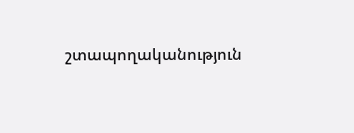շտապողականություն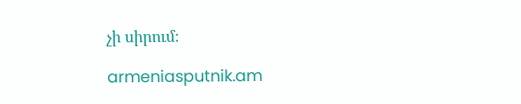չի սիրում։

armeniasputnik.am